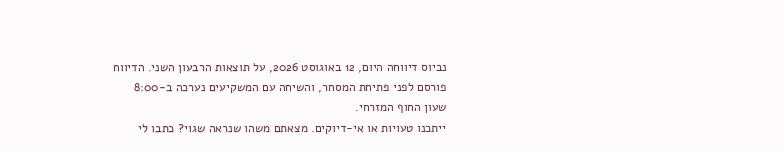נביוס דיווחה היום, 12 באוגוסט 2026, על תוצאות הרבעון השני. הדיווח פורסם לפני פתיחת המסחר, והשיחה עם המשקיעים נערכה ב-8:00 שעון החוף המזרחי.
ייתכנו טעויות או אי-דיוקים. מצאתם משהו שנראה שגוי? כתבו לי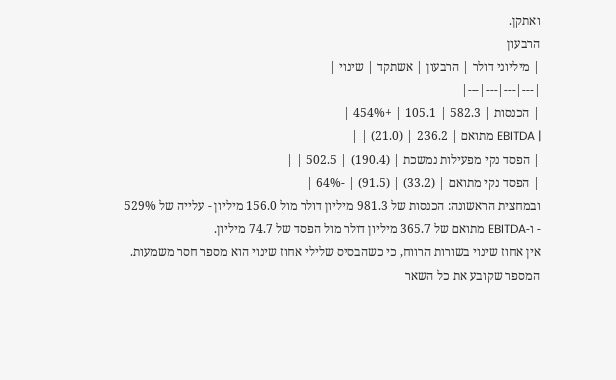ואתקן.
הרבעון
| מיליוני דולר | הרבעון | אשתקד | שינוי |
|---|---|---|---|
| הכנסות | 582.3 | 105.1 | +454% |
| EBITDA מתואם | 236.2 | (21.0) | |
| הפסד נקי מפעילות נמשכת | (190.4) | 502.5 | |
| הפסד נקי מתואם | (33.2) | (91.5) | -64% |
ובמחצית הראשונה: הכנסות של 981.3 מיליון דולר מול 156.0 מיליון - עלייה של 529% - ו-EBITDA מתואם של 365.7 מיליון דולר מול הפסד של 74.7 מיליון.
אין אחוז שינוי בשורות הרווח, כי כשהבסיס שלילי אחוז שינוי הוא מספר חסר משמעות.
המספר שקובע את כל השאר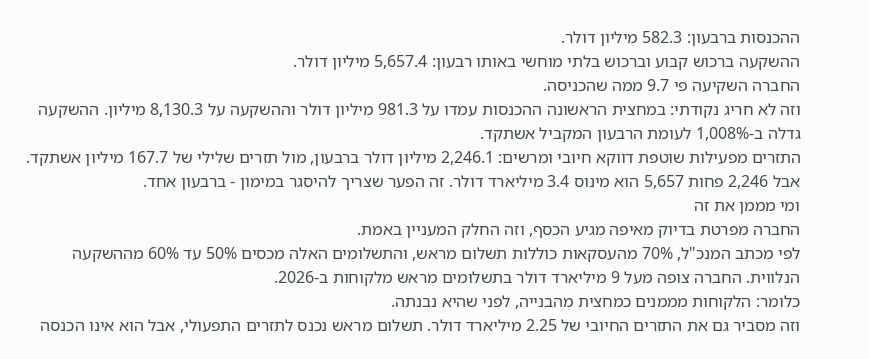ההכנסות ברבעון: 582.3 מיליון דולר.
ההשקעה ברכוש קבוע וברכוש בלתי מוחשי באותו רבעון: 5,657.4 מיליון דולר.
החברה השקיעה פי 9.7 ממה שהכניסה.
וזה לא חריג נקודתי: במחצית הראשונה ההכנסות עמדו על 981.3 מיליון דולר וההשקעה על 8,130.3 מיליון. ההשקעה גדלה ב-1,008% לעומת הרבעון המקביל אשתקד.
התזרים מפעילות שוטפת דווקא חיובי ומרשים: 2,246.1 מיליון דולר ברבעון, מול תזרים שלילי של 167.7 מיליון אשתקד.
אבל 2,246 פחות 5,657 הוא מינוס 3.4 מיליארד דולר. זה הפער שצריך להיסגר במימון - ברבעון אחד.
ומי מממן את זה
החברה מפרטת בדיוק מאיפה מגיע הכסף, וזה החלק המעניין באמת.
לפי מכתב המנכ"ל, 70% מהעסקאות כוללות תשלום מראש, והתשלומים האלה מכסים 50% עד 60% מההשקעה הנלווית. החברה צופה מעל 9 מיליארד דולר בתשלומים מראש מלקוחות ב-2026.
כלומר: הלקוחות מממנים כמחצית מהבנייה, לפני שהיא נבנתה.
וזה מסביר גם את התזרים החיובי של 2.25 מיליארד דולר. תשלום מראש נכנס לתזרים התפעולי, אבל הוא אינו הכנסה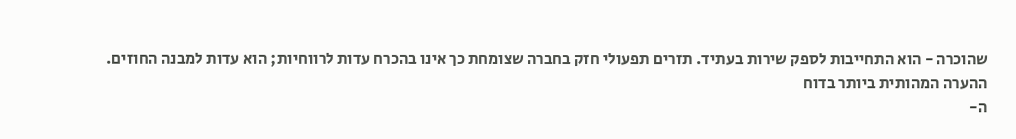שהוכרה - הוא התחייבות לספק שירות בעתיד. תזרים תפעולי חזק בחברה שצומחת כך אינו בהכרח עדות לרווחיות; הוא עדות למבנה החוזים.
ההערה המהותית ביותר בדוח
ה-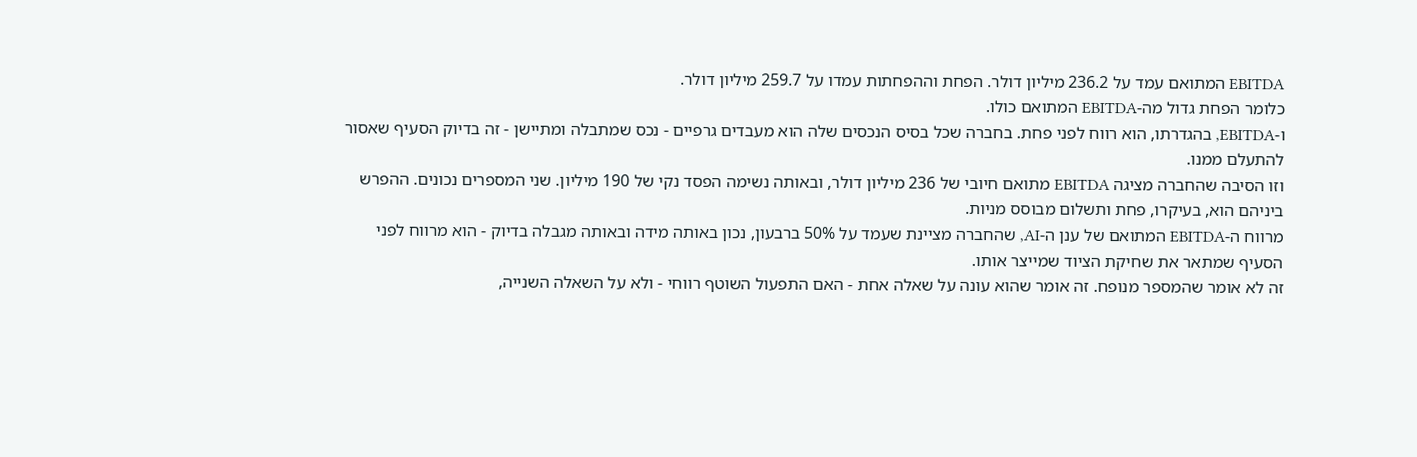EBITDA המתואם עמד על 236.2 מיליון דולר. הפחת וההפחתות עמדו על 259.7 מיליון דולר.
כלומר הפחת גדול מה-EBITDA המתואם כולו.
ו-EBITDA, בהגדרתו, הוא רווח לפני פחת. בחברה שכל בסיס הנכסים שלה הוא מעבדים גרפיים - נכס שמתבלה ומתיישן - זה בדיוק הסעיף שאסור להתעלם ממנו.
וזו הסיבה שהחברה מציגה EBITDA מתואם חיובי של 236 מיליון דולר, ובאותה נשימה הפסד נקי של 190 מיליון. שני המספרים נכונים. ההפרש ביניהם הוא, בעיקרו, פחת ותשלום מבוסס מניות.
מרווח ה-EBITDA המתואם של ענן ה-AI, שהחברה מציינת שעמד על 50% ברבעון, נכון באותה מידה ובאותה מגבלה בדיוק - הוא מרווח לפני הסעיף שמתאר את שחיקת הציוד שמייצר אותו.
זה לא אומר שהמספר מנופח. זה אומר שהוא עונה על שאלה אחת - האם התפעול השוטף רווחי - ולא על השאלה השנייה,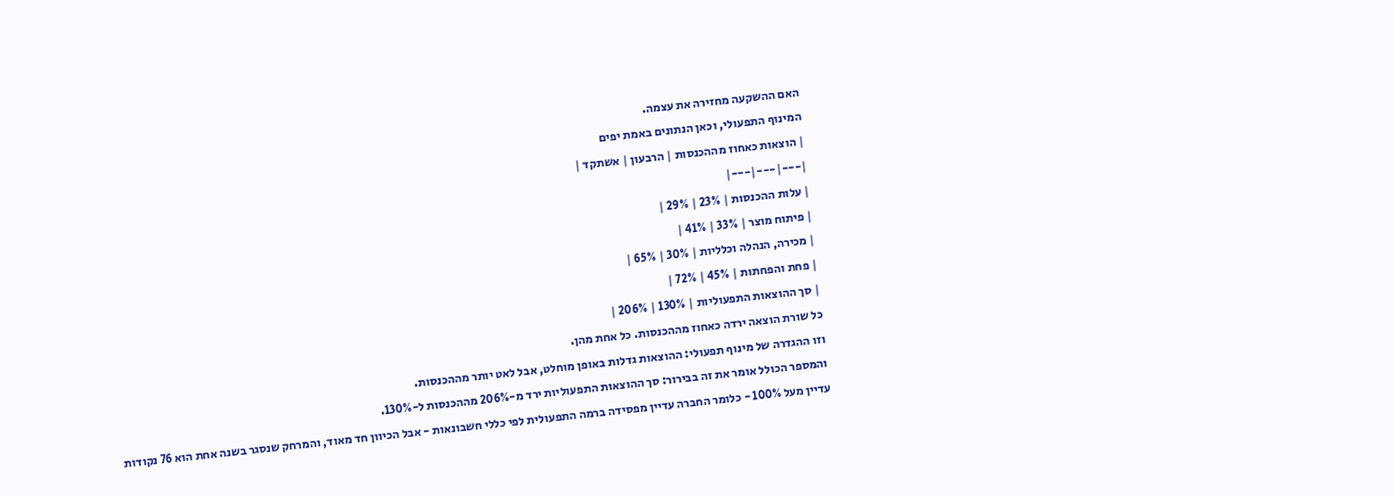האם ההשקעה מחזירה את עצמה.
המינוף התפעולי, וכאן הנתונים באמת יפים
| הוצאות כאחוז מההכנסות | הרבעון | אשתקד |
|---|---|---|
| עלות ההכנסות | 23% | 29% |
| פיתוח מוצר | 33% | 41% |
| מכירה, הנהלה וכלליות | 30% | 65% |
| פחת והפחתות | 45% | 72% |
| סך ההוצאות התפעוליות | 130% | 206% |
כל שורת הוצאה ירדה כאחוז מההכנסות. כל אחת מהן.
וזו ההגדרה של מינוף תפעולי: ההוצאות גדלות באופן מוחלט, אבל לאט יותר מההכנסות.
והמספר הכולל אומר את זה בבירור: סך ההוצאות התפעוליות ירד מ-206% מההכנסות ל-130%.
עדיין מעל 100% - כלומר החברה עדיין מפסידה ברמה התפעולית לפי כללי חשבונאות - אבל הכיוון חד מאוד, והמרחק שנסגר בשנה אחת הוא 76 נקודות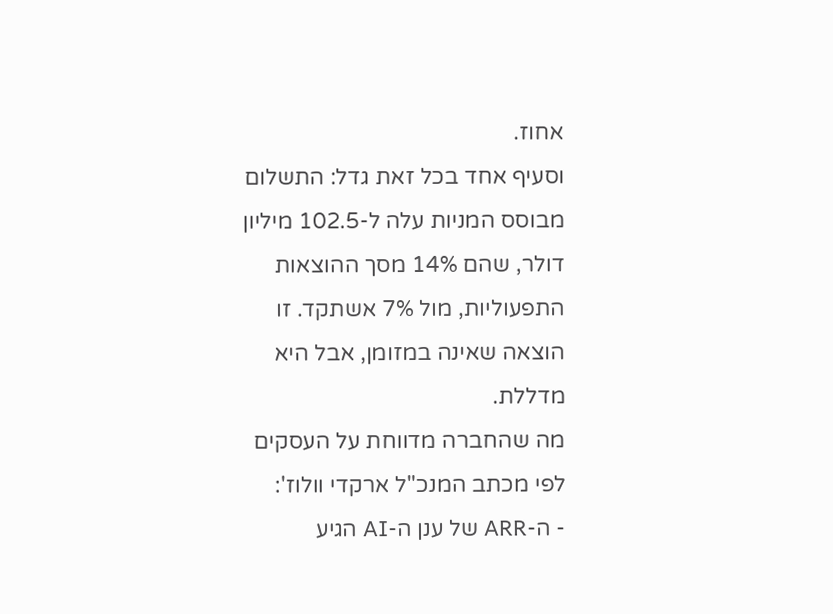אחוז.
וסעיף אחד בכל זאת גדל: התשלום מבוסס המניות עלה ל-102.5 מיליון דולר, שהם 14% מסך ההוצאות התפעוליות, מול 7% אשתקד. זו הוצאה שאינה במזומן, אבל היא מדללת.
מה שהחברה מדווחת על העסקים
לפי מכתב המנכ"ל ארקדי וולוז':
- ה-ARR של ענן ה-AI הגיע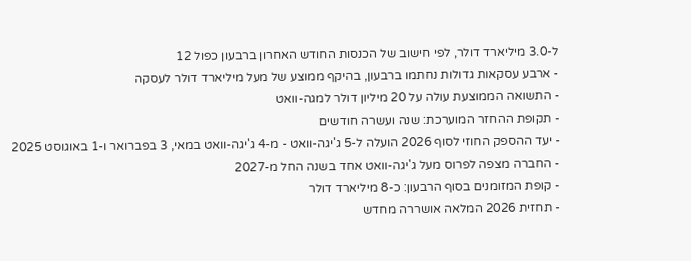ל-3.0 מיליארד דולר, לפי חישוב של הכנסות החודש האחרון ברבעון כפול 12
- ארבע עסקאות גדולות נחתמו ברבעון, בהיקף ממוצע של מעל מיליארד דולר לעסקה
- התשואה הממוצעת עולה על 20 מיליון דולר למגה-וואט
- תקופת ההחזר המוערכת: שנה ועשרה חודשים
- יעד ההספק החוזי לסוף 2026 הועלה ל-5 ג'יגה-וואט - מ-4 ג'יגה-וואט במאי, 3 בפברואר ו-1 באוגוסט 2025
- החברה מצפה לפרוס מעל ג'יגה-וואט אחד בשנה החל מ-2027
- קופת המזומנים בסוף הרבעון: כ-8 מיליארד דולר
- תחזית 2026 המלאה אושררה מחדש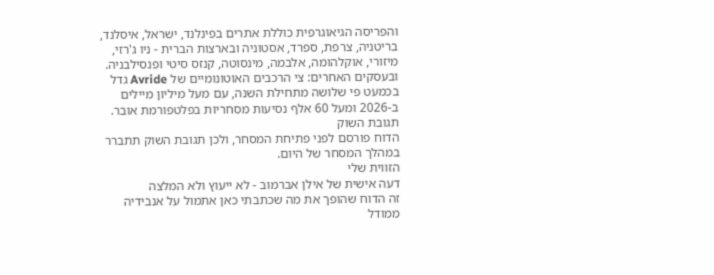והפריסה הגיאוגרפית כוללת אתרים בפינלנד, ישראל, איסלנד, בריטניה, צרפת, ספרד, אסטוניה ובארצות הברית - ניו ג'רזי, מיזורי, אוקלהומה, אלבמה, מינסוטה, קנזס סיטי ופנסילבניה.
ובעסקים האחרים: צי הרכבים האוטונומיים של Avride גדל בכמעט פי שלושה מתחילת השנה, עם מעל מיליון מיילים ב-2026 ומעל 60 אלף נסיעות מסחריות בפלטפורמת אובר.
תגובת השוק
הדוח פורסם לפני פתיחת המסחר, ולכן תגובת השוק תתברר במהלך המסחר של היום.
הזווית שלי
דעה אישית של אילן אברמוב - לא ייעוץ ולא המלצה
זה הדוח שהופך את מה שכתבתי כאן אתמול על אנבידיה ממודל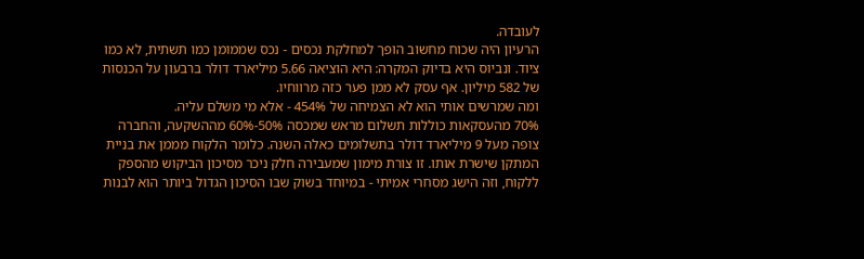לעובדה.
הרעיון היה שכוח מחשוב הופך למחלקת נכסים - נכס שממומן כמו תשתית, לא כמו ציוד. ונביוס היא בדיוק המקרה: היא הוציאה 5.66 מיליארד דולר ברבעון על הכנסות של 582 מיליון. אף עסק לא ממן פער כזה מרווחיו.
ומה שמרשים אותי הוא לא הצמיחה של 454% - אלא מי משלם עליה.
70% מהעסקאות כוללות תשלום מראש שמכסה 50%-60% מההשקעה, והחברה צופה מעל 9 מיליארד דולר בתשלומים כאלה השנה. כלומר הלקוח מממן את בניית המתקן שישרת אותו. זו צורת מימון שמעבירה חלק ניכר מסיכון הביקוש מהספק ללקוח, וזה הישג מסחרי אמיתי - במיוחד בשוק שבו הסיכון הגדול ביותר הוא לבנות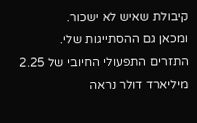קיבולת שאיש לא ישכור.
ומכאן גם ההסתייגות שלי.
התזרים התפעולי החיובי של 2.25 מיליארד דולר נראה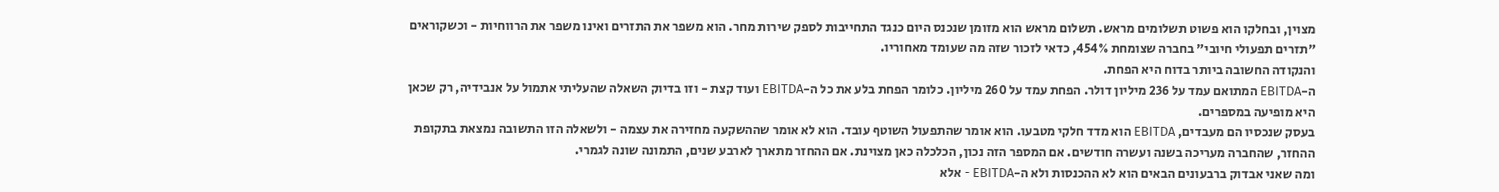מצוין, ובחלקו הוא פשוט תשלומים מראש. תשלום מראש הוא מזומן שנכנס היום כנגד התחייבות לספק שירות מחר. הוא משפר את התזרים ואינו משפר את הרווחיות - וכשקוראים "תזרים תפעולי חיובי" בחברה שצומחת 454%, כדאי לזכור שזה מה שעומד מאחוריו.
והנקודה החשובה ביותר בדוח היא הפחת.
ה-EBITDA המתואם עמד על 236 מיליון דולר. הפחת עמד על 260 מיליון. כלומר הפחת בלע את כל ה-EBITDA ועוד קצת - וזו בדיוק השאלה שהעליתי אתמול על אנבידיה, רק שכאן היא מופיעה במספרים.
בעסק שנכסיו הם מעבדים, EBITDA הוא מדד חלקי מטבעו. הוא אומר שהתפעול השוטף עובד. הוא לא אומר שההשקעה מחזירה את עצמה - ולשאלה הזו התשובה נמצאת בתקופת ההחזר, שהחברה מעריכה בשנה ועשרה חודשים. אם המספר הזה נכון, הכלכלה כאן מצוינת. אם ההחזר מתארך לארבע שנים, התמונה שונה לגמרי.
ומה שאני אבדוק ברבעונים הבאים הוא לא ההכנסות ולא ה-EBITDA - אלא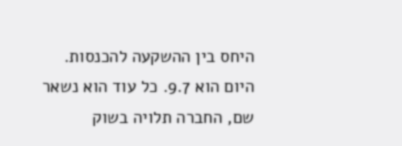היחס בין ההשקעה להכנסות. היום הוא 9.7. כל עוד הוא נשאר שם, החברה תלויה בשוק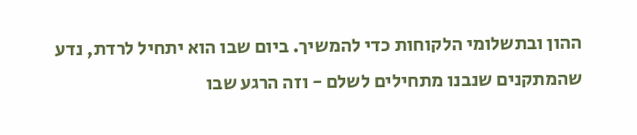ההון ובתשלומי הלקוחות כדי להמשיך. ביום שבו הוא יתחיל לרדת, נדע שהמתקנים שנבנו מתחילים לשלם - וזה הרגע שבו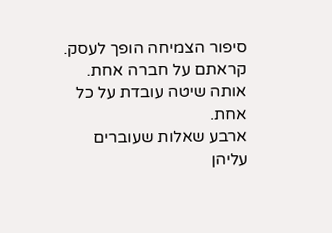סיפור הצמיחה הופך לעסק.
קראתם על חברה אחת. אותה שיטה עובדת על כל אחת.
ארבע שאלות שעוברים עליהן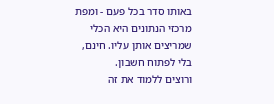באותו סדר בכל פעם - ומפת מרכזי הנתונים היא הכלי שמריצים אותן עליו. חינם, בלי לפתוח חשבון.
ורוצים ללמוד את זה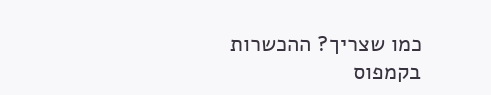כמו שצריך? ההכשרות בקמפוס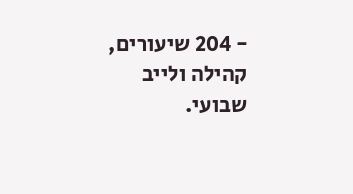- 204 שיעורים, קהילה ולייב שבועי.